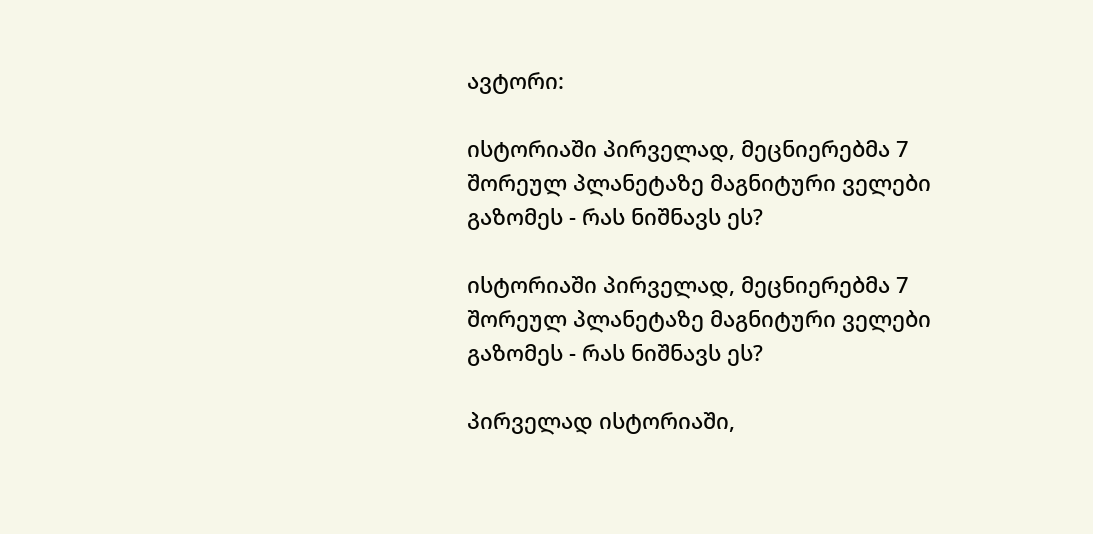ავტორი:

ისტორიაში პირველად, მეცნიერებმა 7 შორეულ პლანეტაზე მაგნიტური ველები გაზომეს - რას ნიშნავს ეს?

ისტორიაში პირველად, მეცნიერებმა 7 შორეულ პლანეტაზე მაგნიტური ველები გაზომეს - რას ნიშნავს ეს?

პირველად ისტორიაში,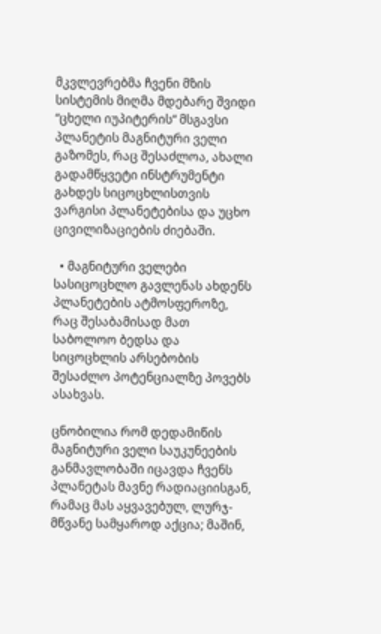მკვლევრებმა ჩვენი მზის სისტემის მიღმა მდებარე შვიდი “ცხელი იუპიტერის“ მსგავსი პლანეტის მაგნიტური ველი გაზომეს, რაც შესაძლოა, ახალი გადამწყვეტი ინსტრუმენტი გახდეს სიცოცხლისთვის ვარგისი პლანეტებისა და უცხო ცივილიზაციების ძიებაში.

  • მაგნიტური ველები სასიცოცხლო გავლენას ახდენს პლანეტების ატმოსფეროზე, რაც შესაბამისად მათ საბოლოო ბედსა და სიცოცხლის არსებობის შესაძლო პოტენციალზე პოვებს ასახვას.

ცნობილია რომ დედამიწის მაგნიტური ველი საუკუნეების განმავლობაში იცავდა ჩვენს პლანეტას მავნე რადიაციისგან, რამაც მას აყვავებულ, ლურჯ-მწვანე სამყაროდ აქცია; მაშინ,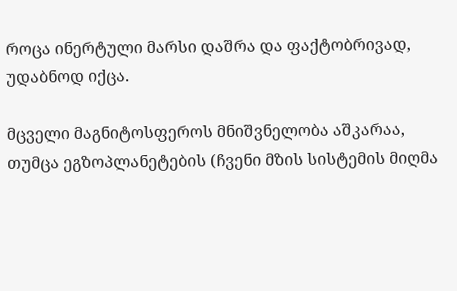როცა ინერტული მარსი დაშრა და ფაქტობრივად, უდაბნოდ იქცა.

მცველი მაგნიტოსფეროს მნიშვნელობა აშკარაა, თუმცა ეგზოპლანეტების (ჩვენი მზის სისტემის მიღმა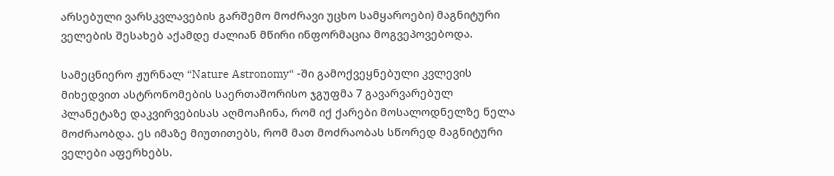არსებული ვარსკვლავების გარშემო მოძრავი უცხო სამყაროები) მაგნიტური ველების შესახებ აქამდე ძალიან მწირი ინფორმაცია მოგვეპოვებოდა.

სამეცნიერო ჟურნალ “Nature Astronomy“ -ში გამოქვეყნებული კვლევის მიხედვით ასტრონომების საერთაშორისო ჯგუფმა 7 გავარვარებულ პლანეტაზე დაკვირვებისას აღმოაჩინა, რომ იქ ქარები მოსალოდნელზე ნელა მოძრაობდა. ეს იმაზე მიუთითებს, რომ მათ მოძრაობას სწორედ მაგნიტური ველები აფერხებს.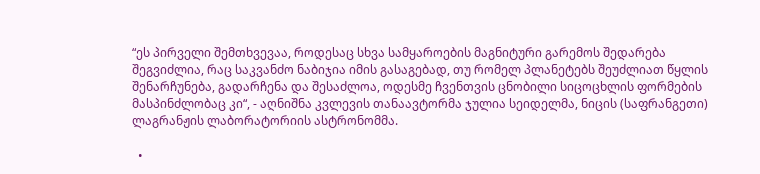“ეს პირველი შემთხვევაა, როდესაც სხვა სამყაროების მაგნიტური გარემოს შედარება შეგვიძლია, რაც საკვანძო ნაბიჯია იმის გასაგებად, თუ რომელ პლანეტებს შეუძლიათ წყლის შენარჩუნება, გადარჩენა და შესაძლოა, ოდესმე ჩვენთვის ცნობილი სიცოცხლის ფორმების მასპინძლობაც კი“, - აღნიშნა კვლევის თანაავტორმა ჯულია სეიდელმა, ნიცის (საფრანგეთი) ლაგრანჟის ლაბორატორიის ასტრონომმა.

  •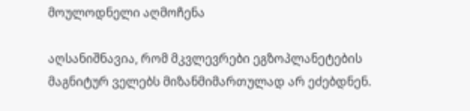მოულოდნელი აღმოჩენა

აღსანიშნავია, რომ მკვლევრები ეგზოპლანეტების მაგნიტურ ველებს მიზანმიმართულად არ ეძებდნენ.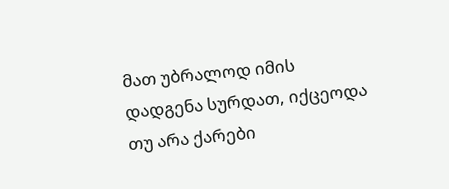მათ უბრალოდ იმის დადგენა სურდათ, იქცეოდა თუ არა ქარები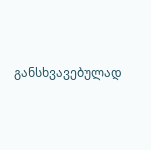განსხვავებულად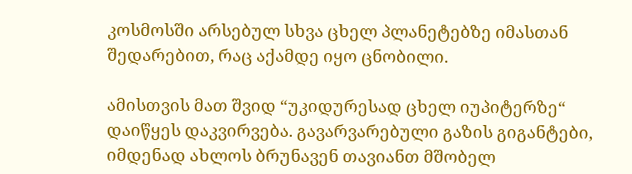კოსმოსში არსებულ სხვა ცხელ პლანეტებზე იმასთან შედარებით, რაც აქამდე იყო ცნობილი.

ამისთვის მათ შვიდ “უკიდურესად ცხელ იუპიტერზე“ დაიწყეს დაკვირვება. გავარვარებული გაზის გიგანტები, იმდენად ახლოს ბრუნავენ თავიანთ მშობელ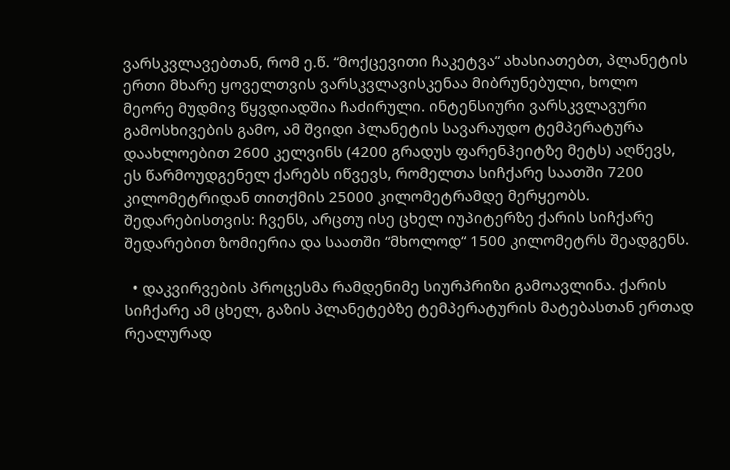ვარსკვლავებთან, რომ ე.წ. “მოქცევითი ჩაკეტვა“ ახასიათებთ, პლანეტის ერთი მხარე ყოველთვის ვარსკვლავისკენაა მიბრუნებული, ხოლო მეორე მუდმივ წყვდიადშია ჩაძირული. ინტენსიური ვარსკვლავური გამოსხივების გამო, ამ შვიდი პლანეტის სავარაუდო ტემპერატურა დაახლოებით 2600 კელვინს (4200 გრადუს ფარენჰეიტზე მეტს) აღწევს, ეს წარმოუდგენელ ქარებს იწვევს, რომელთა სიჩქარე საათში 7200 კილომეტრიდან თითქმის 25000 კილომეტრამდე მერყეობს. შედარებისთვის: ჩვენს, არცთუ ისე ცხელ იუპიტერზე ქარის სიჩქარე შედარებით ზომიერია და საათში “მხოლოდ“ 1500 კილომეტრს შეადგენს.

  • დაკვირვების პროცესმა რამდენიმე სიურპრიზი გამოავლინა. ქარის სიჩქარე ამ ცხელ, გაზის პლანეტებზე ტემპერატურის მატებასთან ერთად რეალურად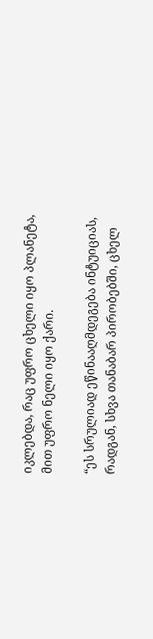იკლებდა, რაც უფრო ცხელი იყო პლანეტა, მით უფრო ნელი იყო ქარი.

“ეს სრულიად ეწინააღმდეგება ინტუიციას, რადგან, სხვა თანაბარ პირობებში, ცხელ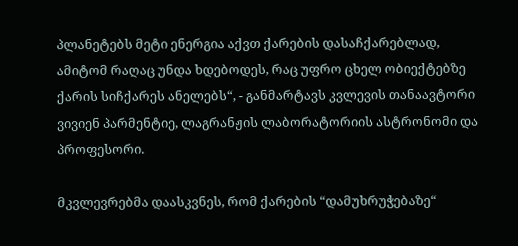პლანეტებს მეტი ენერგია აქვთ ქარების დასაჩქარებლად, ამიტომ რაღაც უნდა ხდებოდეს, რაც უფრო ცხელ ობიექტებზე ქარის სიჩქარეს ანელებს“, - განმარტავს კვლევის თანაავტორი ვივიენ პარმენტიე, ლაგრანჟის ლაბორატორიის ასტრონომი და პროფესორი.

მკვლევრებმა დაასკვნეს, რომ ქარების “დამუხრუჭებაზე“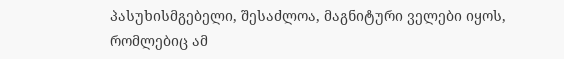პასუხისმგებელი, შესაძლოა, მაგნიტური ველები იყოს, რომლებიც ამ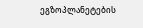ეგზოპლანეტების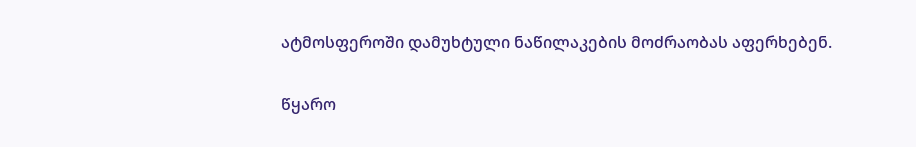ატმოსფეროში დამუხტული ნაწილაკების მოძრაობას აფერხებენ.

წყარო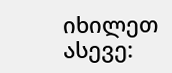იხილეთ ასევე: